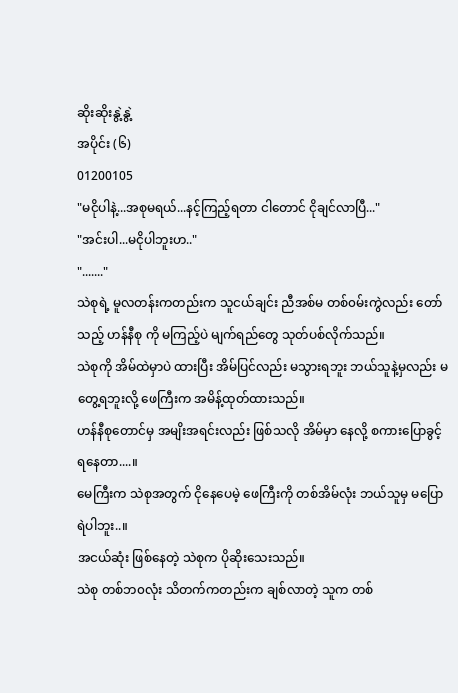ဆိုးဆိုးနွဲ့နွဲ့
အပိုင်း (၆)
01200105
"မငိုပါနဲ့...အစုမရယ်...နင့်ကြည့်ရတာ ငါတောင် ငိုချင်လာပြီ..."
"အင်းပါ...မငိုပါဘူးဟ.."
"......."
သဲစုရဲ့ မူလတန်းကတည်းက သူငယ်ချင်း ညီအစ်မ တစ်၀မ်းကွဲလည်း တော်သည့် ဟန်နီစု ကို မကြည့်ပဲ မျက်ရည်တွေ သုတ်ပစ်လိုက်သည်။
သဲစုကို အိမ်ထဲမှာပဲ ထားပြီး အိမ်ပြင်လည်း မသွားရဘူး ဘယ်သူနဲ့မှလည်း မတွေ့ရဘူးလို့ ဖေကြီးက အမိန့်ထုတ်ထားသည်။
ဟန်နီစုတောင်မှ အမျိးအရင်းလည်း ဖြစ်သလို အိမ်မှာ နေလို့ စကားပြောခွင့်ရနေတာ....။
မေကြီးက သဲစုအတွက် ငိုနေပေမဲ့ ဖေကြီးကို တစ်အိမ်လုံး ဘယ်သူမှ မပြောရဲပါဘူး..။
အငယ်ဆုံး ဖြစ်နေတဲ့ သဲစုက ပိုဆိုးသေးသည်။
သဲစု တစ်ဘ၀လုံး သိတက်ကတည်းက ချစ်လာတဲ့ သူက တစ်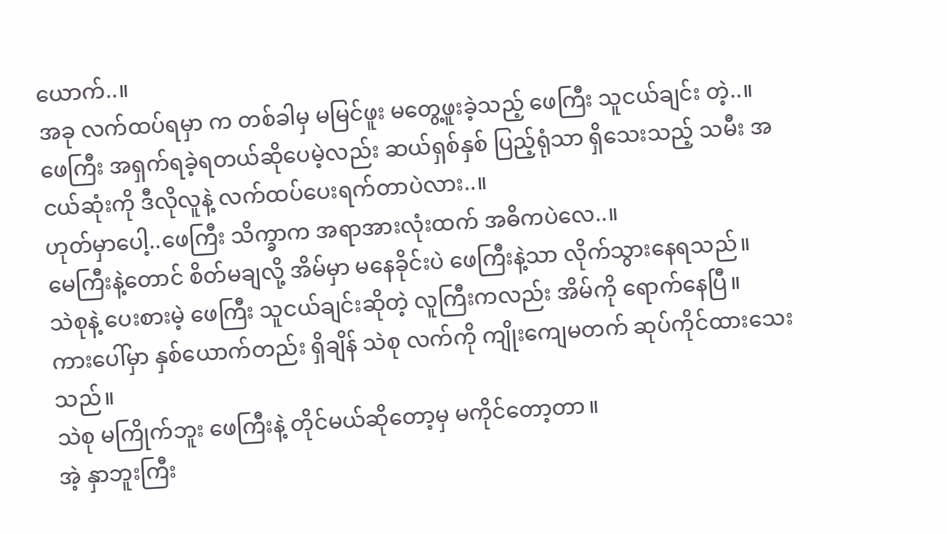ယောက်..။
အခု လက်ထပ်ရမှာ က တစ်ခါမှ မမြင်ဖူး မတွေ့ဖူးခဲ့သည့် ဖေကြီး သူငယ်ချင်း တဲ့..။
ဖေကြီး အရှက်ရခဲ့ရတယ်ဆိုပေမဲ့လည်း ဆယ်ရှစ်နှစ် ပြည့်ရုံသာ ရှိသေးသည့် သမီး အငယ်ဆုံးကို ဒီလိုလူနဲ့ လက်ထပ်ပေးရက်တာပဲလား..။
ဟုတ်မှာပေါ့..ဖေကြီး သိက္ခာက အရာအားလုံးထက် အဓိကပဲလေ..။
မေကြီးနဲ့တောင် စိတ်မချလို့ အိမ်မှာ မနေခိုင်းပဲ ဖေကြီးနဲ့သာ လိုက်သွားနေရသည်။
သဲစုနဲ့ ပေးစားမဲ့ ဖေကြီး သူငယ်ချင်းဆိုတဲ့ လူကြီးကလည်း အိမ်ကို ရောက်နေပြီ။
ကားပေါ်မှာ နှစ်ယောက်တည်း ရှိချိန် သဲစု လက်ကို ကျိုးကျေမတက် ဆုပ်ကိုင်ထားသေးသည်။
သဲစု မကြိုက်ဘူး ဖေကြီးနဲ့ တိုင်မယ်ဆိုတော့မှ မကိုင်တော့တာ။
အဲ့ နှာဘူးကြီး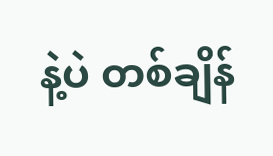နဲ့ပဲ တစ်ချိန်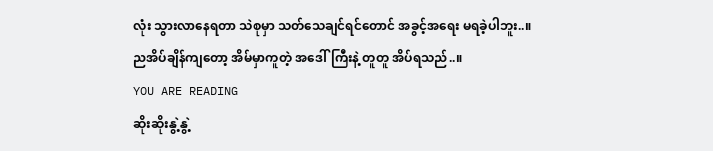လုံး သွားလာနေရတာ သဲစုမှာ သတ်သေချင်ရင်တောင် အခွင့်အရေး မရခဲ့ပါဘူး..။
ညအိပ်ချိန်ကျတော့ အိမ်မှာကူတဲ့ အဒေါ်ကြီးနဲ့ တူတူ အိပ်ရသည်..။
YOU ARE READING
ဆိုးဆိုးနွဲ့နွဲ့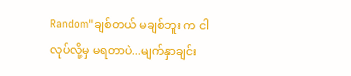Random"ချစ်တယ် မချစ်ဘူး က ငါ လုပ်လို့မှ မရတာပဲ...မျက်နှာချင်း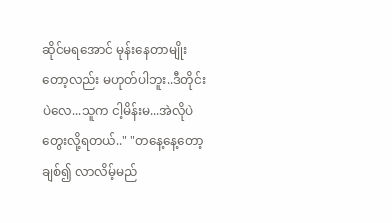ဆိုင်မရအောင် မုန်းနေတာမျိုးတော့လည်း မဟုတ်ပါဘူး..ဒီတိုင်းပဲလေ...သူက ငါ့မိန်းမ...အဲလိုပဲ တွေးလို့ရတယ်.." "တနေ့နေ့တော့ ချစ်၍ လာလိမ့်မည်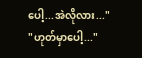ပေါ့...အဲလိုလား..." "ဟုတ်မှာပေါ့..."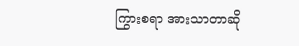ကြွားစရာ အားသာတာဆို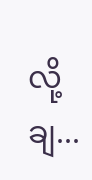လို့ချ...